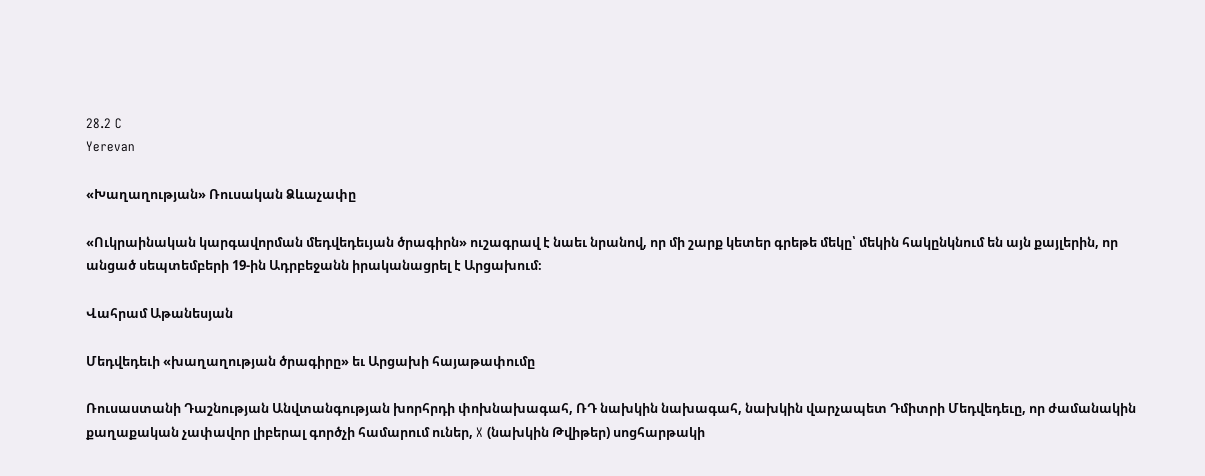28.2 C
Yerevan

«Խաղաղության» Ռուսական Ձևաչափը

«Ուկրաինական կարգավորման մեդվեդեւյան ծրագիրն» ուշագրավ է նաեւ նրանով, որ մի շարք կետեր գրեթե մեկը՝ մեկին հակընկնում են այն քայլերին, որ անցած սեպտեմբերի 19-ին Ադրբեջանն իրականացրել է Արցախում։

Վահրամ Աթանեսյան

Մեդվեդեւի «խաղաղության ծրագիրը» եւ Արցախի հայաթափումը

Ռուսաստանի Դաշնության Անվտանգության խորհրդի փոխնախագահ, ՌԴ նախկին նախագահ, նախկին վարչապետ Դմիտրի Մեդվեդեւը, որ ժամանակին քաղաքական չափավոր լիբերալ գործչի համարում ուներ, X (նախկին Թվիթեր) սոցհարթակի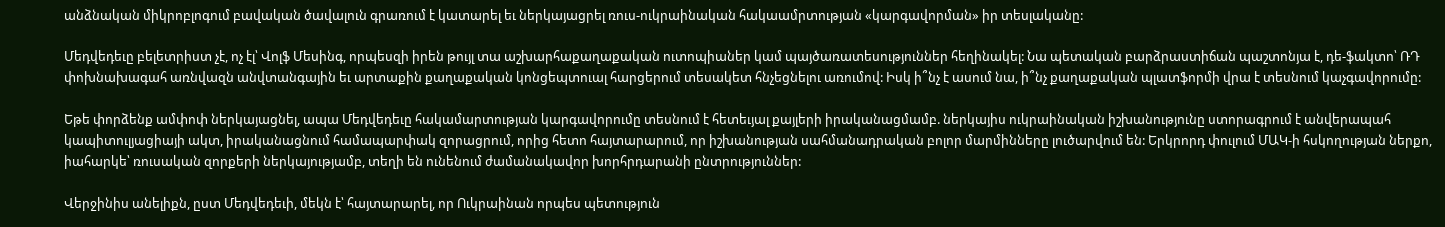անձնական միկրոբլոգում բավական ծավալուն գրառում է կատարել եւ ներկայացրել ռուս-ուկրաինական հակաամրտության «կարգավորման» իր տեսլականը:

Մեդվեդեւը բելետրիստ չէ, ոչ էլ՝ Վոլֆ Մեսինգ, որպեսզի իրեն թույլ տա աշխարհաքաղաքական ուտոպիաներ կամ պայծառատեսություններ հեղինակել: Նա պետական բարձրաստիճան պաշտոնյա է, դե-ֆակտո՝ ՌԴ փոխնախագահ առնվազն անվտանգային եւ արտաքին քաղաքական կոնցեպտուալ հարցերում տեսակետ հնչեցնելու առումով: Իսկ ի՞նչ է ասում նա, ի՞նչ քաղաքական պլատֆորմի վրա է տեսնում կաչգավորումը:

Եթե փորձենք ամփոփ ներկայացնել, ապա Մեդվեդեւը հակամարտության կարգավորումը տեսնում է հետեւյալ քայլերի իրականացմամբ. ներկայիս ուկրաինական իշխանությունը ստորագրում է անվերապահ կապիտուլյացիայի ակտ, իրականացնում համապարփակ զորացրում, որից հետո հայտարարում, որ իշխանության սահմանադրական բոլոր մարմինները լուծարվում են: Երկրորդ փուլում ՄԱԿ‑ի հսկողության ներքո, իահարկե՝ ռուսական զորքերի ներկայությամբ, տեղի են ունենում ժամանակավոր խորհրդարանի ընտրություններ:

Վերջինիս անելիքն, ըստ Մեդվեդեւի, մեկն է՝ հայտարարել, որ Ուկրաինան որպես պետություն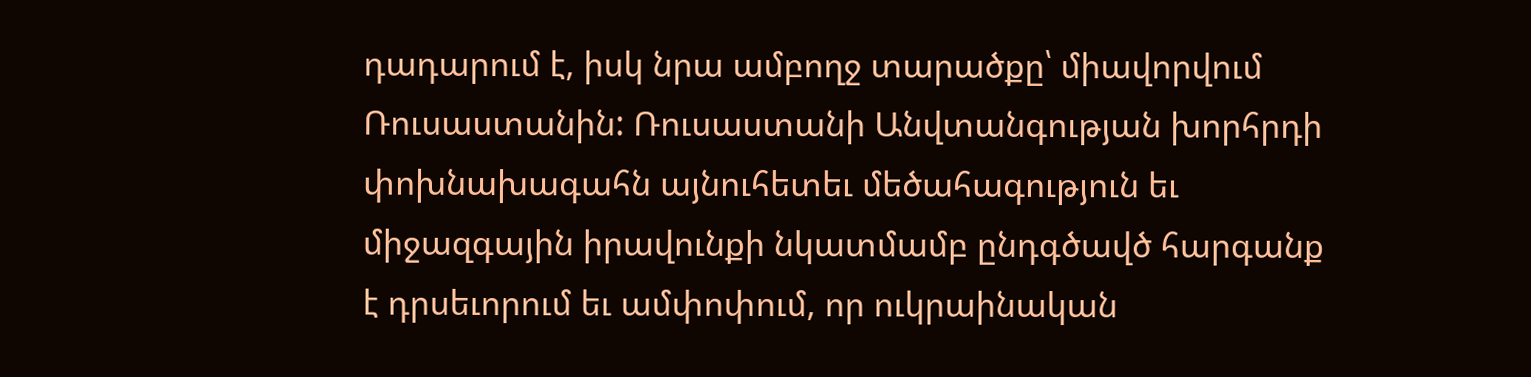դադարում է, իսկ նրա ամբողջ տարածքը՝ միավորվում Ռուսաստանին: Ռուսաստանի Անվտանգության խորհրդի փոխնախագահն այնուհետեւ մեծահագություն եւ միջազգային իրավունքի նկատմամբ ընդգծավծ հարգանք է դրսեւորում եւ ամփոփում, որ ուկրաինական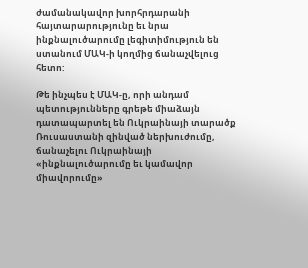ժամանակավոր խորհրդարանի հայտարարությունը եւ նրա ինքնալուծարումը լեգիտիմություն են ստանում ՄԱԿ‑ի կողմից ճանաչվելուց հետո:

Թե ինչպես է ՄԱԿ‑ը, որի անդամ պետությունները գրեթե միաձայն դատապարտել են Ուկրաինայի տարածք Ռուսաստանի զինված ներխուժումը, ճանաչելու Ուկրաինայի «ինքնալուծարումը եւ կամավոր միավորումը»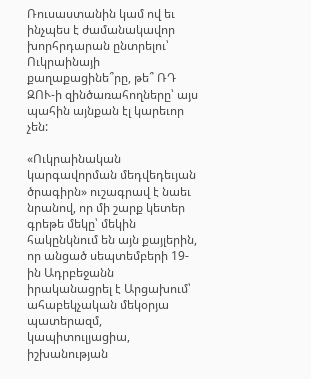Ռուսաստանին կամ ով եւ ինչպես է ժամանակավոր խորհրդարան ընտրելու՝ Ուկրաինայի քաղաքացինե՞րը, թե՞ ՌԴ ԶՈՒ‑ի զինծառահողները՝ այս պահին այնքան էլ կարեւոր չեն:

«Ուկրաինական կարգավորման մեդվեդեւյան ծրագիրն» ուշագրավ է նաեւ նրանով, որ մի շարք կետեր գրեթե մեկը՝ մեկին հակընկնում են այն քայլերին, որ անցած սեպտեմբերի 19-ին Ադրբեջանն իրականացրել է Արցախում՝ ահաբեկչական մեկօրյա պատերազմ, կապիտուլյացիա, իշխանության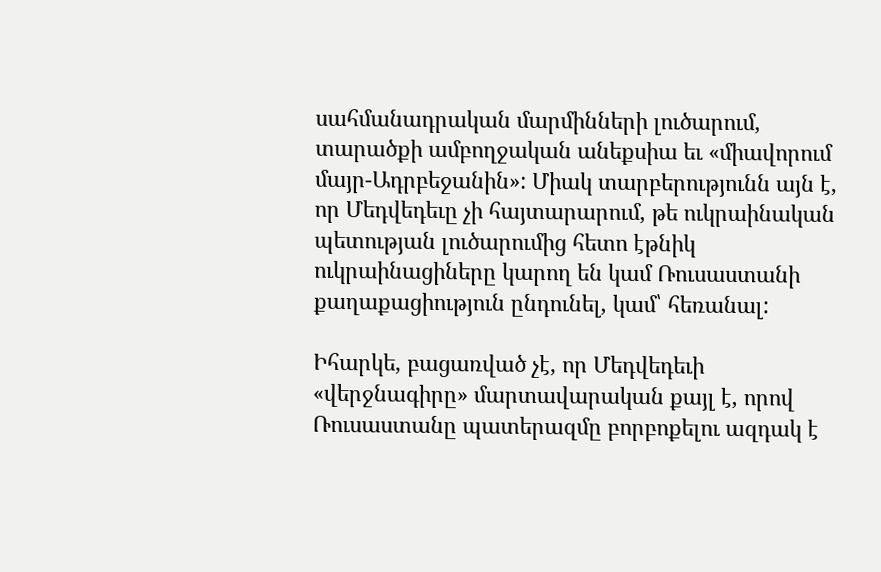սահմանադրական մարմինների լուծարում, տարածքի ամբողջական անեքսիա եւ «միավորում մայր-Ադրբեջանին»: Միակ տարբերությունն այն է, որ Մեդվեդեւը չի հայտարարում, թե ուկրաինական պետության լուծարումից հետո էթնիկ ուկրաինացիները կարող են կամ Ռուսաստանի քաղաքացիություն ընդունել, կամ՝ հեռանալ:

Իհարկե, բացառված չէ, որ Մեդվեդեւի «վերջնագիրը» մարտավարական քայլ է, որով Ռուսաստանը պատերազմը բորբոքելու ազդակ է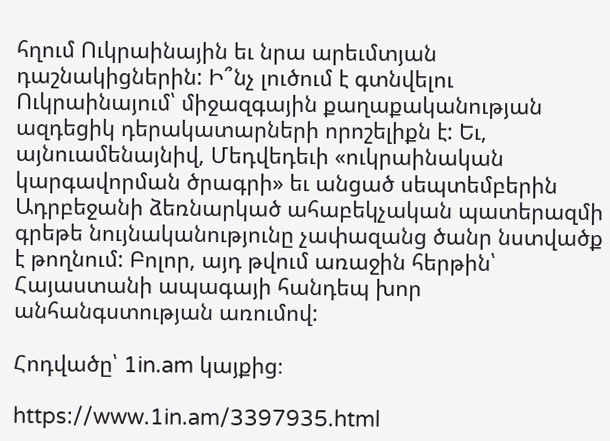հղում Ուկրաինային եւ նրա արեւմտյան դաշնակիցներին: Ի՞նչ լուծում է գտնվելու Ուկրաինայում՝ միջազգային քաղաքականության ազդեցիկ դերակատարների որոշելիքն է: Եւ, այնուամենայնիվ, Մեդվեդեւի «ուկրաինական կարգավորման ծրագրի» եւ անցած սեպտեմբերին Ադրբեջանի ձեռնարկած ահաբեկչական պատերազմի գրեթե նույնականությունը չափազանց ծանր նստվածք է թողնում: Բոլոր, այդ թվում առաջին հերթին՝ Հայաստանի ապագայի հանդեպ խոր անհանգստության առումով:

Հոդվածը՝ 1in.am կայքից։

https://www.1in.am/3397935.html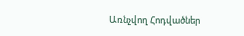Առնչվող Հոդվածներ